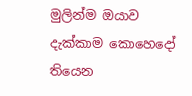මුලින්ම ඔයාව දැක්කාම කොහෙදෝ තියෙන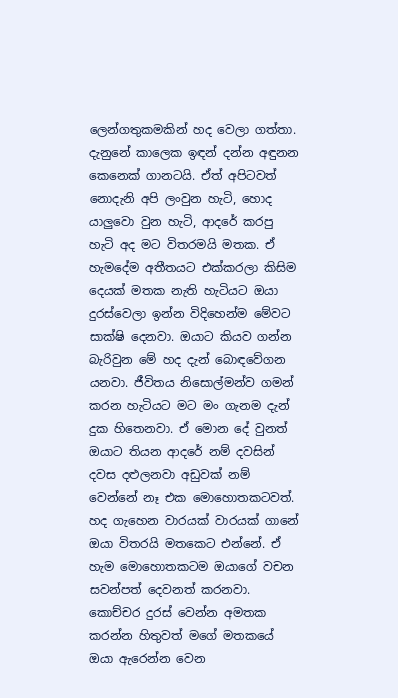ලෙන්ගතුකමකින් හද වෙලා ගත්තා. දැනුනේ කාලෙක ඉඳන් දන්න අඳුනන කෙනෙක් ගානටයි. ඒත් අපිටවත් නොදැනි අපි ලංවුන හැටි, හොද යාලුවො වුන හැටි, ආදරේ කරපු හැටි අද මට විතරමයි මතක. ඒ හැමදේම අතීතයට එක්කරලා කිසිම දෙයක් මතක නැති හැටියට ඔයා දුරස්වෙලා ඉන්න විදිහෙන්ම මේවට සාක්ෂි දෙනවා. ඔයාට කියව ගන්න බැරිවුන මේ හද දැන් බොඳවේගන යනවා. ජීවිතය නිසොල්මන්ව ගමන් කරන හැටියට මට මං ගැනම දැන් දුක හිතෙනවා. ඒ මොන දේ වුනත් ඔයාට තියන ආදරේ නම් දවසින් දවස දළුලනවා අඩුවක් නම් වෙන්නේ නෑ එක මොහොතකටවත්. හද ගැහෙන වාරයක් වාරයක් ගානේ ඔයා විතරයි මතකෙට එන්නේ. ඒ හැම මොහොතකටම ඔයාගේ වචන සවන්පත් දෙවනත් කරනවා. කොච්චර දුරස් වෙන්න අමතක කරන්න හිතුවත් මගේ මතකයේ ඔයා ඇරෙන්න වෙන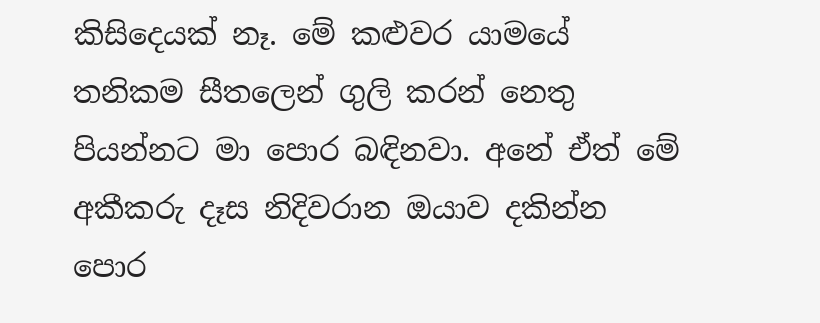කිසිදෙයක් නෑ. මේ කළුවර යාමයේ තනිකම සීතලෙන් ගුලි කරන් නෙතු පියන්නට මා පොර බඳිනවා. අනේ ඒත් මේ අකීකරු දෑස නිදිවරාන ඔයාව දකින්න පොර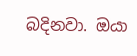බදිනවා. ඔයා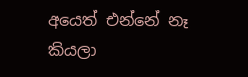අයෙත් එන්නේ නෑ කියලා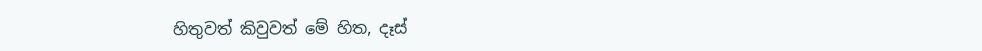හිතුවත් කිවුවත් මේ හිත, දෑස්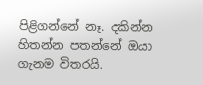පිළිගන්නේ නෑ. දකින්න හිතන්න පතන්නේ ඔයා ගැනම විතරයි.